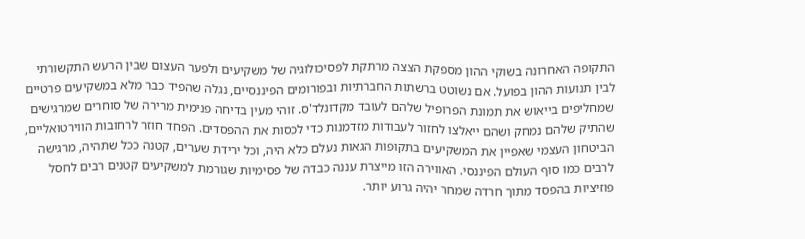התקופה האחרונה בשוקי ההון מספקת הצצה מרתקת לפסיכולוגיה של משקיעים ולפער העצום שבין הרעש התקשורתי לבין תנועות ההון בפועל. אם נשוטט ברשתות החברתיות ובפורומים הפיננסיים, נגלה שהפיד כבר מלא במשקיעים פרטיים שמחליפים בייאוש את תמונת הפרופיל שלהם לעובד מקדונלד'ס. זוהי מעין בדיחה פנימית מרירה של סוחרים שמרגישים שהתיק שלהם נמחק ושהם ייאלצו לחזור לעבודות מזדמנות כדי לכסות את ההפסדים. הפחד חוזר לרחובות הווירטואליים, הביטחון העצמי שאפיין את המשקיעים בתקופות הגאות נעלם כלא היה, וכל ירידת שערים, קטנה ככל שתהיה, מרגישה לרבים כמו סוף העולם הפיננסי. האווירה הזו מייצרת עננה כבדה של פסימיות שגורמת למשקיעים קטנים רבים לחסל פוזיציות בהפסד מתוך חרדה שמחר יהיה גרוע יותר.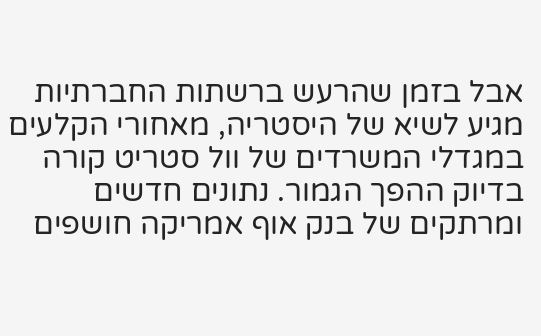אבל בזמן שהרעש ברשתות החברתיות מגיע לשיא של היסטריה, מאחורי הקלעים במגדלי המשרדים של וול סטריט קורה בדיוק ההפך הגמור. נתונים חדשים ומרתקים של בנק אוף אמריקה חושפים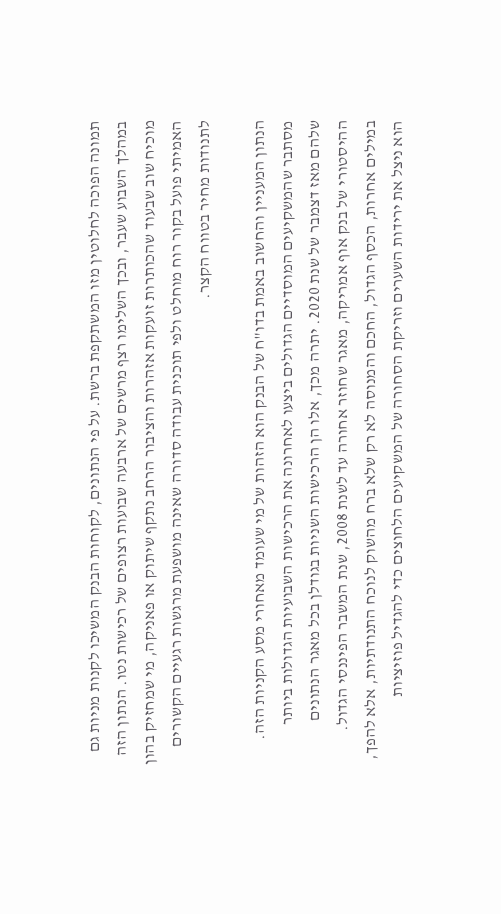תמונה הפוכה לחלוטין מזו המשתקפת ברשת. על פי הנתונים, לקוחות הבנק המשיכו לקנות מניות גם במהלך השבוע שעבר, ובכך השלימו רצף מרשים של ארבעה שבועות רצופים של רכישות נטו. הנתון הזה מוכיח שוב שבעוד שהכותרות זועקות אזהרות והציבור הרחב נתקף שיתוק או פאניקה, מי שמחזיק בהון האמיתי פועל בקור רוח מוחלט ולפי תוכנית עבודה סדורה שאינה מושפעת מרגשות רגעיים הקשורים לתנודות מחיר בטווח הקצר.

הנתון המעניין והחשוב באמת בדו"ח של הבנק הוא הזהות של מי שעומד מאחורי מסע הקניות הזה. מסתבר שהמשקיעים המוסדיים הגדולים ביצעו לאחרונה את הרכישות השבועיות הגדולות ביותר שלהם מאז דצמבר של שנת 2020. יתרה מכך, אלו הן הרכישות השניות בגודלן בכל מאגר הנתונים ההיסטורי של בנק אוף אמריקה, מאגר שחוזר אחורה עד לשנת 2008, שנת המשבר הפיננסי הגדול. במילים אחרות, הכסף הגדול, החכם והמנוסה לא רק שלא ברח מהשוק לנוכח התנודתיות, אלא להפך, הוא ניצל את ירידות השערים וזריקת הסחורה של המשקיעים הלחוצים כדי להגדיל פוזיציות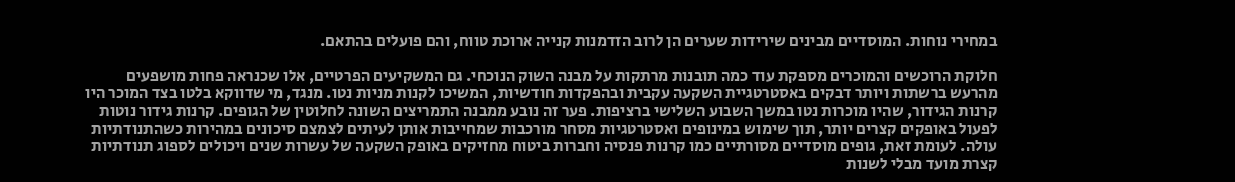במחירי נוחות. המוסדיים מבינים שירידות שערים הן לרוב הזדמנות קנייה ארוכת טווח, והם פועלים בהתאם.

חלוקת הרוכשים והמוכרים מספקת עוד כמה תובנות מרתקות על מבנה השוק הנוכחי. גם המשקיעים הפרטיים, אלו שכנראה פחות מושפעים מהרעש ברשתות ויותר דבקים באסטרטגיית השקעה עקבית ובהפקדות חודשיות, המשיכו לקנות מניות נטו. מנגד, מי שדווקא בלטו בצד המוכר היו קרנות הגידור, שהיו מוכרות נטו במשך השבוע השלישי ברציפות. פער זה נובע ממבנה התמריצים השונה לחלוטין של הגופים. קרנות גידור נוטות לפעול באופקים קצרים יותר, תוך שימוש במינופים ואסטרטגיות מסחר מורכבות שמחייבות אותן לעיתים לצמצם סיכונים במהירות כשהתנודתיות עולה. לעומת זאת, גופים מוסדיים מסורתיים כמו קרנות פנסיה וחברות ביטוח מחזיקים באופק השקעה של עשרות שנים ויכולים לספוג תנודתיות קצרת מועד מבלי לשנות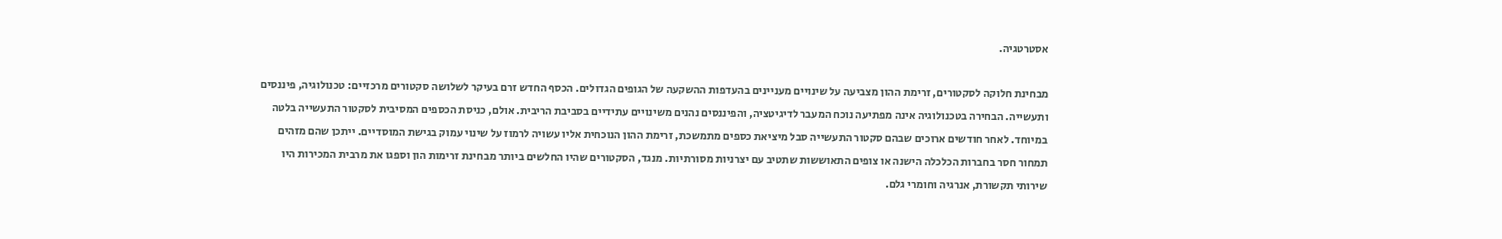אסטרטגיה.

מבחינת חלוקה לסקטורים, זרימת ההון מצביעה על שינויים מעניינים בהעדפות ההשקעה של הגופים הגדולים. הכסף החדש זרם בעיקר לשלושה סקטורים מרכזיים: טכנולוגיה, פיננסים ותעשייה. הבחירה בטכנולוגיה אינה מפתיעה נוכח המעבר לדיגיטציה, והפיננסים נהנים משינויים עתידיים בסביבת הריבית. אולם, כניסת הכספים המסיבית לסקטור התעשייה בלטה במיוחד. לאחר חודשים ארוכים שבהם סקטור התעשייה סבל מיציאת כספים מתמשכת, זרימת ההון הנוכחית אליו עשויה לרמוז על שינוי עמוק בגישת המוסדיים. ייתכן שהם מזהים תמחור חסר בחברות הכלכלה הישנה או צופים התאוששות שתטיב עם יצרניות מסורתיות. מנגד, הסקטורים שהיו החלשים ביותר מבחינת זרימות הון וספגו את מרבית המכירות היו שירותי תקשורת, אנרגיה וחומרי גלם.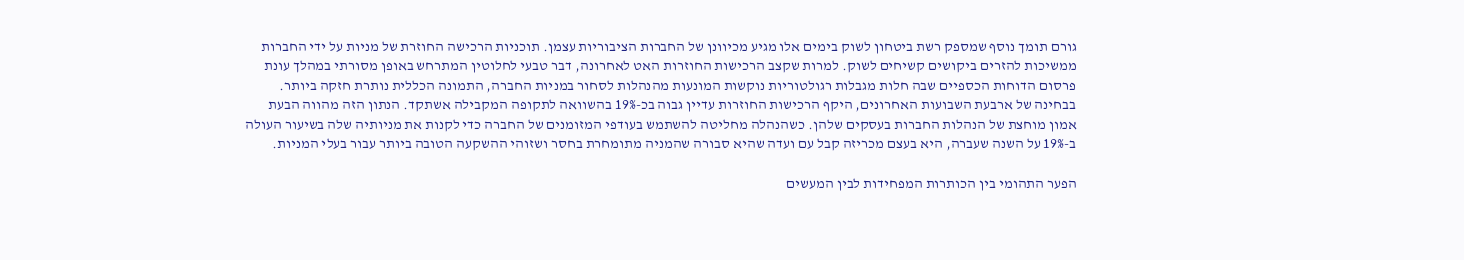גורם תומך נוסף שמספק רשת ביטחון לשוק בימים אלו מגיע מכיוונן של החברות הציבוריות עצמן. תוכניות הרכישה החוזרת של מניות על ידי החברות ממשיכות להזרים ביקושים קשיחים לשוק. למרות שקצב הרכישות החוזרות האט לאחרונה, דבר טבעי לחלוטין המתרחש באופן מסורתי במהלך עונת פרסום הדוחות הכספיים שבה חלות מגבלות רגולטוריות נוקשות המונעות מהנהלות לסחור במניות החברה, התמונה הכללית נותרת חזקה ביותר. בבחינה של ארבעת השבועות האחרונים, היקף הרכישות החוזרות עדיין גבוה בכ-19% בהשוואה לתקופה המקבילה אשתקד. הנתון הזה מהווה הבעת אמון מוחצת של הנהלות החברות בעסקים שלהן. כשהנהלה מחליטה להשתמש בעודפי המזומנים של החברה כדי לקנות את מניותיה שלה בשיעור העולה ב-19% על השנה שעברה, היא בעצם מכריזה קבל עם ועדה שהיא סבורה שהמניה מתומחרת בחסר ושזוהי ההשקעה הטובה ביותר עבור בעלי המניות.

הפער התהומי בין הכותרות המפחידות לבין המעשים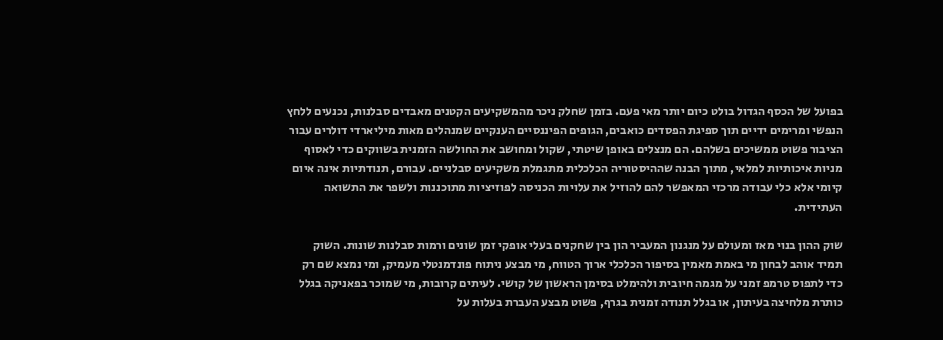בפועל של הכסף הגדול בולט כיום יותר מאי פעם. בזמן שחלק ניכר מהמשקיעים הקטנים מאבדים סבלנות, נכנעים ללחץ הנפשי ומרימים ידיים תוך ספיגת הפסדים כואבים, הגופים הפיננסיים הענקיים שמנהלים מאות מיליארדי דולרים עבור הציבור פשוט ממשיכים בשלהם. הם מנצלים באופן שיטתי, שקול ומחושב את החולשה הזמנית בשווקים כדי לאסוף מניות איכותיות למלאי, מתוך הבנה שההיסטוריה הכלכלית מתגמלת משקיעים סבלניים. עבורם, תנודתיות אינה איום קיומי אלא כלי עבודה מרכזי המאפשר להם להוזיל את עלויות הכניסה לפוזיציות מתוכננות ולשפר את התשואה העתידית.

שוק ההון בנוי מאז ומעולם על מנגנון המעביר הון בין שחקנים בעלי אופקי זמן שונים ורמות סבלנות שונות. השוק תמיד אוהב לבחון מי באמת מאמין בסיפור הכלכלי ארוך הטווח, מי מבצע ניתוח פונדמנטלי מעמיק, ומי נמצא שם רק כדי לתפוס טרמפ זמני על מגמה חיובית ולהימלט בסימן הראשון של קושי. לעיתים קרובות, מי שמוכר בפאניקה בגלל כותרת מלחיצה בעיתון, או בגלל תנודה זמנית בגרף, פשוט מבצע העברת בעלות על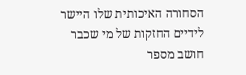הסחורה האיכותית שלו היישר לידיים החזקות של מי שכבר חושב מספר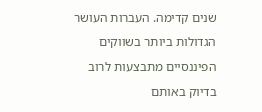שנים קדימה. העברות העושר הגדולות ביותר בשווקים הפיננסיים מתבצעות לרוב בדיוק באותם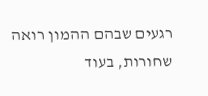רגעים שבהם ההמון רואה שחורות, בעוד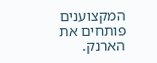המקצוענים פותחים את הארנק.